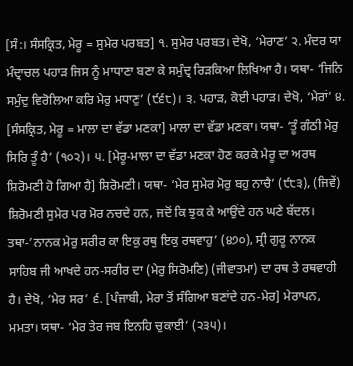[ਸੰ:। ਸੰਸਕ੍ਰਿਤ, ਮੇਰੂ = ਸੁਮੇਰ ਪਰਬਤ] ੧. ਸੁਮੇਰ ਪਰਬਤ। ਦੇਖੋ, ‘ਮੇਰਾਣ’ ੨. ਮੰਦਰ ਯਾ ਮੰਦ੍ਰਾਚਲ ਪਹਾੜ ਜਿਸ ਨੂੰ ਮਾਧਾਣਾ ਬਣਾ ਕੇ ਸਮੁੰਦ੍ਰ ਰਿੜਕਿਆ ਲਿਖਿਆ ਹੈ। ਯਥਾ- ‘ਜਿਨਿ ਸਮੁੰਦੁ ਵਿਰੋਲਿਆ ਕਰਿ ਮੇਰੁ ਮਧਾਣੁ’ (੯੬੮)। ੩. ਪਹਾੜ, ਕੋਈ ਪਹਾੜ। ਦੇਖੋ, ‘ਮੇਰਾਂ’ ੪. [ਸੰਸਕ੍ਰਿਤ, ਮੇਰੂ = ਮਾਲਾ ਦਾ ਵੱਡਾ ਮਣਕਾ] ਮਾਲਾ ਦਾ ਵੱਡਾ ਮਣਕਾ। ਯਥਾ- ‘ਤੂੰ ਗੰਠੀ ਮੇਰੁ ਸਿਰਿ ਤੂੰ ਹੈ’ (੧੦੨)। ੫. [ਮੇਰੂ-ਮਾਲਾ ਦਾ ਵੱਡਾ ਮਣਕਾ ਹੋਣ ਕਰਕੇ ਮੇਰੂ ਦਾ ਅਰਥ ਸ਼ਿਰੋਮਣੀ ਹੋ ਗਿਆ ਹੈ] ਸ਼ਿਰੋਮਣੀ। ਯਥਾ- ‘ਮੇਰ ਸੁਮੇਰ ਮੋਰੁ ਬਹੁ ਨਾਚੈ’ (੯੮੩), (ਜਿਵੇਂ) ਸ਼ਿਰੋਮਣੀ ਸੁਮੇਰ ਪਰ ਮੋਰ ਨਚਦੇ ਹਨ, ਜਦੋਂ ਕਿ ਝੁਕ ਕੇ ਆਉਂਦੇ ਹਨ ਘਣੇ ਬੱਦਲ। ਤਥਾ-’ਨਾਨਕ ਮੇਰੁ ਸਰੀਰ ਕਾ ਇਕੁ ਰਥੁ ਇਕੁ ਰਥਵਾਹੁ’ (੪੭੦), ਸ੍ਰੀ ਗੁਰੂ ਨਾਨਕ ਸਾਹਿਬ ਜੀ ਆਖਦੇ ਹਨ-ਸਰੀਰ ਦਾ (ਮੇਰੁ ਸਿਰੋਮਣਿ) (ਜੀਵਾਤਮਾ) ਦਾ ਰਥ ਤੇ ਰਥਵਾਹੀ ਹੈ। ਦੇਖੋ, ‘ਮੇਰ ਸਰ’ ੬. [ਪੰਜਾਬੀ, ਮੇਰਾ ਤੋਂ ਸੰਗਿਆ ਬਣਾਂਦੇ ਹਨ-ਮੇਰ] ਮੇਰਾਪਨ, ਮਮਤਾ। ਯਥਾ- ‘ਮੇਰ ਤੇਰ ਜਬ ਇਨਹਿ ਚੁਕਾਈ’ (੨੩੫)।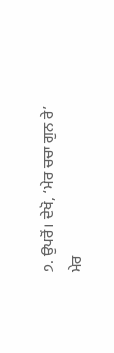੭. ਉਪਰੋਂ। ਦੇਖੋ, ‘ਮੇਰ ਚਚਾ ਗੁਨ ਰੇ’
ਮੇਰ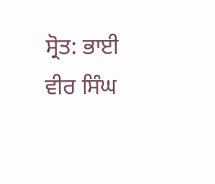ਸ੍ਰੋਤ: ਭਾਈ ਵੀਰ ਸਿੰਘ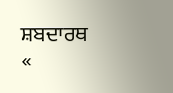ਸ਼ਬਦਾਰਥ
«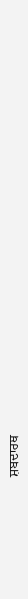ਸ਼ਬਦਾਰਥ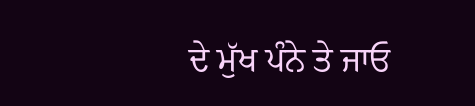ਦੇ ਮੁੱਖ ਪੰਨੇ ਤੇ ਜਾਓ